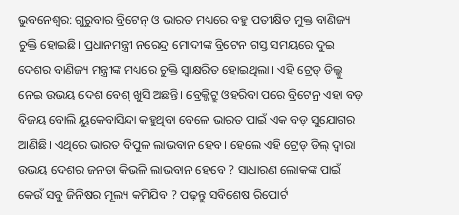ଭୁବନେଶ୍ୱର: ଗୁରୁବାର ବ୍ରିଟେନ୍ ଓ ଭାରତ ମଧ୍ୟରେ ବହୁ ପତୀକ୍ଷିତ ମୁକ୍ତ ବାଣିଜ୍ୟ ଚୁକ୍ତି ହୋଇଛି। ପ୍ରଧାନମନ୍ତ୍ରୀ ନରେନ୍ଦ୍ର ମୋଦୀଙ୍କ ବ୍ରିଟେନ ଗସ୍ତ ସମୟରେ ଦୁଇ ଦେଶର ବାଣିଜ୍ୟ ମନ୍ତ୍ରୀଙ୍କ ମଧ୍ୟରେ ଚୁକ୍ତି ସ୍ୱାକ୍ଷରିତ ହୋଇଥିଲା। ଏହି ଟ୍ରେଡ୍ ଡିଲ୍କୁ ନେଇ ଉଭୟ ଦେଶ ବେଶ୍ ଖୁସି ଅଛନ୍ତି। ବ୍ରେକ୍ଜିଟ୍ରୁ ଓହରିବା ପରେ ବ୍ରିଟେନ୍ର ଏହା ବଡ଼ ବିଜୟ ବୋଲି ୟୁକେବାସିନ୍ଦା କହୁଥିବା ବେଳେ ଭାରତ ପାଇଁ ଏକ ବଡ଼ ସୁଯୋଗର ଆଣିଛି। ଏଥିରେ ଭାରତ ବିପୁଳ ଲାଭବାନ ହେବ। ହେଲେ ଏହି ଟ୍ରେଡ୍ ଡିଲ୍ ଦ୍ୱାରା ଉଭୟ ଦେଶର ଜନତା କିଭଳି ଲାଭବାନ ହେବେ ? ସାଧାରଣ ଲୋକଙ୍କ ପାଇଁ କେଉଁ ସବୁ ଜିନିଷର ମୂଲ୍ୟ କମିଯିବ ? ପଢ଼ନ୍ତୁ ସବିଶେଷ ରିପୋର୍ଟ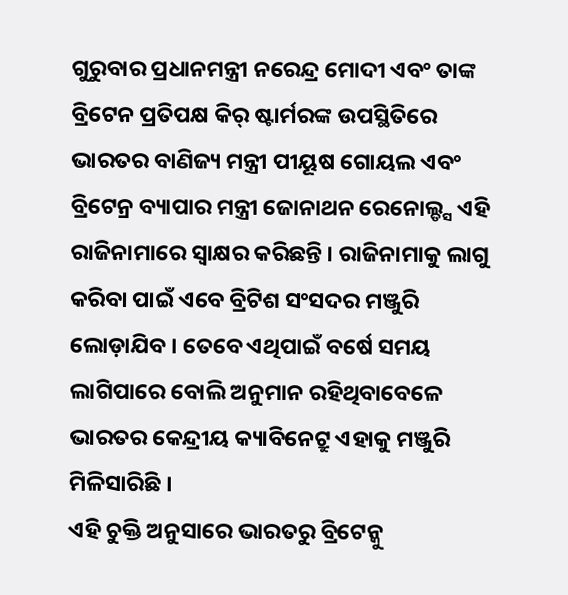ଗୁରୁବାର ପ୍ରଧାନମନ୍ତ୍ରୀ ନରେନ୍ଦ୍ର ମୋଦୀ ଏବଂ ତାଙ୍କ ବ୍ରିଟେନ ପ୍ରତିପକ୍ଷ କିର୍ ଷ୍ଟାର୍ମରଙ୍କ ଉପସ୍ଥିତିରେ ଭାରତର ବାଣିଜ୍ୟ ମନ୍ତ୍ରୀ ପୀୟୂଷ ଗୋୟଲ ଏବଂ ବ୍ରିଟେନ୍ର ବ୍ୟାପାର ମନ୍ତ୍ରୀ ଜୋନାଥନ ରେନୋଲ୍ଡ୍ସ ଏହି ରାଜିନାମାରେ ସ୍ୱାକ୍ଷର କରିଛନ୍ତି । ରାଜିନାମାକୁ ଲାଗୁ କରିବା ପାଇଁ ଏବେ ବ୍ରିଟିଶ ସଂସଦର ମଞ୍ଜୁରି ଲୋଡ଼ାଯିବ । ତେବେ ଏଥିପାଇଁ ବର୍ଷେ ସମୟ ଲାଗିପାରେ ବୋଲି ଅନୁମାନ ରହିଥିବାବେଳେ ଭାରତର କେନ୍ଦ୍ରୀୟ କ୍ୟାବିନେଟ୍ରୁ ଏହାକୁ ମଞ୍ଜୁରି ମିଳିସାରିଛି ।
ଏହି ଚୁକ୍ତି ଅନୁସାରେ ଭାରତରୁ ବ୍ରିଟେନ୍କୁ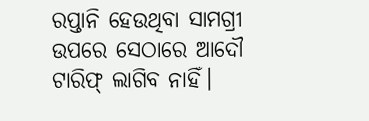ରପ୍ତାନି ହେଉଥିବା ସାମଗ୍ରୀ ଉପରେ ସେଠାରେ ଆଦୌ ଟାରିଫ୍ ଲାଗିବ ନାହିଁ।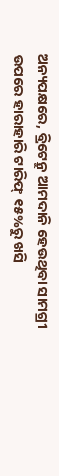ଅନ୍ୟପକ୍ଷରେ, ବ୍ରିଟେନ୍ରୁ ଆମଦାନି ହେଉଥିବା ସାମଗ୍ରୀ ଉପରେ ହାରାହାରି ଟାରିଫ୍ ୧୫%ରୁ ଖସି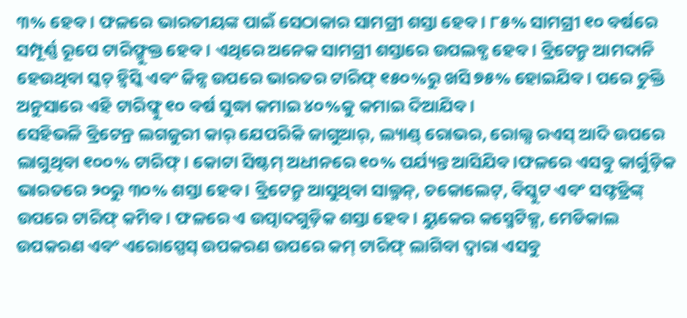୩% ହେବ। ଫଳରେ ଭାରତୀୟଙ୍କ ପାଇଁ ସେଠାକାର ସାମଗ୍ରୀ ଶସ୍ତା ହେବ । ୮୫% ସାମଗ୍ରୀ ୧୦ ବର୍ଷରେ ସମ୍ପୂର୍ଣ୍ଣ ରୂପେ ଟାରିଫ୍ମୁକ୍ତ ହେବ। ଏଥିରେ ଅନେକ ସାମଗ୍ରୀ ଶସ୍ତାରେ ଉପଲବ୍ଧ ହେବ। ବ୍ରିଟେନ୍ରୁ ଆମଦାନି ହେଉଥିବା ସ୍କଚ୍ ହ୍ୱିସ୍କି ଏବଂ ଜିନ୍ସ ଉପରେ ଭାରତର ଟାରିଫ୍ ୧୫୦%ରୁ ଖସି ୭୫% ହୋଇଯିବ। ପରେ ଚୁକ୍ତି ଅନୁସାରେ ଏହି ଟାରିଫ୍କୁ ୧୦ ବର୍ଷ ସୁଦ୍ଧା କମାଇ ୪୦%କୁ କମାଇ ଦିଆଯିବ।
ସେହିଭଳି ବ୍ରିଟେନ୍ର ଲଗଜୁରୀ କାର୍ ଯେପରିକି ଜାଗୁଆର୍, ଲ୍ୟାଣ୍ଡ୍ ରୋଭର, ରୋଲ୍ସ ରଏସ୍ ଆଦି ଉପରେ ଲାଗୁଥିବା ୧୦୦% ଟାରିଫ୍। କୋଟା ସିଷ୍ଟମ୍ ଅଧୀନରେ ୧୦% ପର୍ଯ୍ୟନ୍ତ ଆସିଯିବ।ଫଳରେ ଏସବୁ କାର୍ଗୁଡ଼ିକ ଭାରତରେ ୨୦ରୁ ୩୦% ଶସ୍ତା ହେବ । ବ୍ରିଟେନ୍ରୁ ଆସୁଥିବା ସାଲ୍ମନ୍, ଚକୋଲେଟ୍, ବିସ୍କୁଟ ଏବଂ ସଫ୍ଟଡ୍ରିଙ୍କ୍ ଉପରେ ଟାରିଫ୍ କମିବ। ଫଳରେ ଏ ଉତ୍ପାଦଗୁଡ଼ିକ ଶସ୍ତା ହେବ। ୟୁକେର କସ୍ମେଟିକ୍ସ, ମେଡିକାଲ ଉପକରଣ ଏବଂ ଏରୋସ୍ପେସ୍ ଉପକରଣ ଉପରେ କମ୍ ଟାରିଫ୍ ଲାଗିବା ଦ୍ୱାରା ଏସବୁ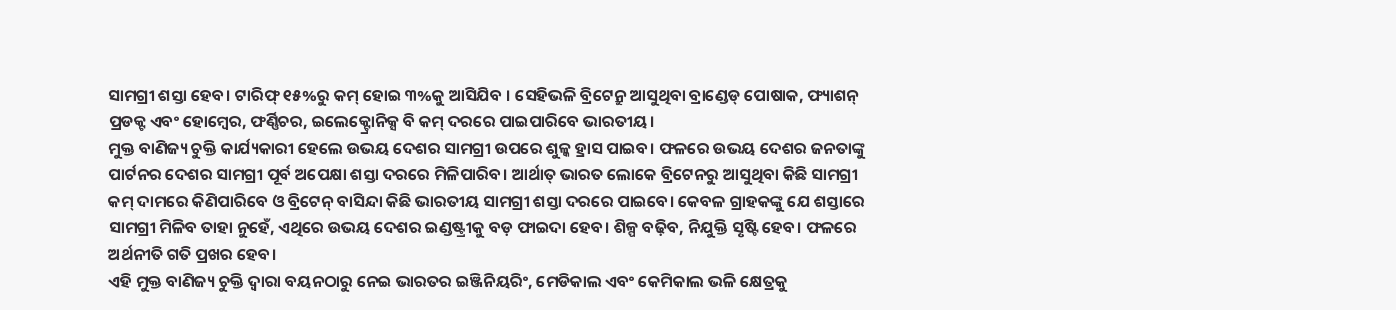ସାମଗ୍ରୀ ଶସ୍ତା ହେବ। ଟାରିଫ୍ ୧୫%ରୁ କମ୍ ହୋଇ ୩%କୁ ଆସିଯିବ । ସେହିଭଳି ବ୍ରିଟେନ୍ରୁ ଆସୁଥିବା ବ୍ରାଣ୍ଡେଡ୍ ପୋଷାକ, ଫ୍ୟାଶନ୍ ପ୍ରଡକ୍ଟ ଏବଂ ହୋମ୍ୱେର, ଫର୍ଣ୍ଣିଚର, ଇଲେକ୍ଟ୍ରୋନିକ୍ସ ବି କମ୍ ଦରରେ ପାଇପାରିବେ ଭାରତୀୟ।
ମୁକ୍ତ ବାଣିଜ୍ୟ ଚୁକ୍ତି କାର୍ଯ୍ୟକାରୀ ହେଲେ ଉଭୟ ଦେଶର ସାମଗ୍ରୀ ଉପରେ ଶୁଳ୍କ ହ୍ରାସ ପାଇବ। ଫଳରେ ଉଭୟ ଦେଶର ଜନତାଙ୍କୁ ପାର୍ଟନର ଦେଶର ସାମଗ୍ରୀ ପୂର୍ବ ଅପେକ୍ଷା ଶସ୍ତା ଦରରେ ମିଳିପାରିବ। ଆର୍ଥାତ୍ ଭାରତ ଲୋକେ ବ୍ରିଟେନରୁ ଆସୁଥିବା କିଛି ସାମଗ୍ରୀ କମ୍ ଦାମରେ କିଣିପାରିବେ ଓ ବ୍ରିଟେନ୍ ବାସିନ୍ଦା କିଛି ଭାରତୀୟ ସାମଗ୍ରୀ ଶସ୍ତା ଦରରେ ପାଇବେ। କେବଳ ଗ୍ରାହକଙ୍କୁ ଯେ ଶସ୍ତାରେ ସାମଗ୍ରୀ ମିଳିବ ତାହା ନୁହେଁ, ଏଥିରେ ଉଭୟ ଦେଶର ଇଣ୍ଡଷ୍ଟ୍ରୀକୁ ବଡ଼ ଫାଇଦା ହେବ। ଶିଳ୍ପ ବଢ଼ିବ, ନିଯୁକ୍ତି ସୃଷ୍ଟି ହେବ। ଫଳରେ ଅର୍ଥନୀତି ଗତି ପ୍ରଖର ହେବ।
ଏହି ମୁକ୍ତ ବାଣିଜ୍ୟ ଚୁକ୍ତି ଦ୍ୱାରା ବୟନଠାରୁ ନେଇ ଭାରତର ଇଞ୍ଜିନିୟରିଂ, ମେଡିକାଲ ଏବଂ କେମିକାଲ ଭଳି କ୍ଷେତ୍ରକୁ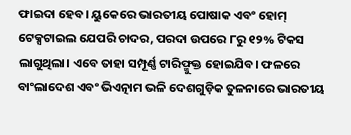ଫାଇଦା ହେବ। ୟୁକେରେ ଭାରତୀୟ ପୋଷାକ ଏବଂ ହୋମ୍ ଟେକ୍ସଟାଇଲ ଯେପରି ଚାଦର, ପରଦା ଉପରେ ୮ରୁ ୧୨% ଟିକସ ଲାଗୁଥିଲା। ଏବେ ତାହା ସମ୍ପୂର୍ଣ୍ଣ ଟାରିଫ୍ମୁକ୍ତ ହୋଇଯିବ। ଫଳରେ ବାଂଲାଦେଶ ଏବଂ ଭିଏତ୍ନାମ ଭଳି ଦେଶଗୁଡ଼ିକ ତୁଳନାରେ ଭାରତୀୟ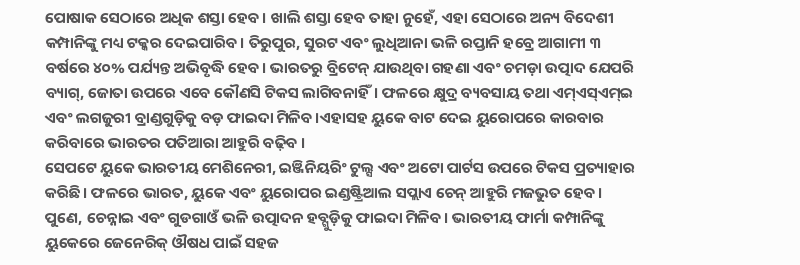ପୋଷାକ ସେଠାରେ ଅଧିକ ଶସ୍ତା ହେବ। ଖାଲି ଶସ୍ତା ହେବ ତାହା ନୁହେଁ, ଏହା ସେଠାରେ ଅନ୍ୟ ବିଦେଶୀ କମ୍ପାନିଙ୍କୁ ମଧ୍ୟ ଟକ୍କର ଦେଇପାରିବ। ତିରୁପୁର, ସୁରଟ ଏବଂ ଲୁଧିଆନା ଭଳି ରପ୍ତାନି ହବ୍ରେ ଆଗାମୀ ୩ ବର୍ଷରେ ୪୦% ପର୍ଯ୍ୟନ୍ତ ଅଭିବୃଦ୍ଧି ହେବ। ଭାରତରୁ ବ୍ରିଟେନ୍ ଯାଉଥିବା ଗହଣା ଏବଂ ଚମଡ଼ା ଉତ୍ପାଦ ଯେପରି ବ୍ୟାଗ୍, ଜୋତା ଉପରେ ଏବେ କୌଣସି ଟିକସ ଲାଗିବନାହିଁ। ଫଳରେ କ୍ଷୁଦ୍ର ବ୍ୟବସାୟ ତଥା ଏମ୍ଏସ୍ଏମ୍ଇ ଏବଂ ଲଗଜୁରୀ ବ୍ରାଣ୍ଡଗୁଡ଼ିକୁ ବଡ଼ ଫାଇଦା ମିଳିବ।ଏହାସହ ୟୁକେ ବାଟ ଦେଇ ୟୁରୋପରେ କାରବାର କରିବାରେ ଭାରତର ପତିଆରା ଆହୁରି ବଢ଼ିବ ।
ସେପଟେ ୟୁକେ ଭାରତୀୟ ମେଶିନେରୀ, ଇଞ୍ଜିନିୟରିଂ ଟୁଲ୍ସ ଏବଂ ଅଟୋ ପାର୍ଟସ ଉପରେ ଟିକସ ପ୍ରତ୍ୟାହାର କରିଛି। ଫଳରେ ଭାରତ, ୟୁକେ ଏବଂ ୟୁରୋପର ଇଣ୍ଡଷ୍ଟ୍ରିଆଲ ସପ୍ଲାଏ ଚେନ୍ ଆହୁରି ମଜଭୁତ ହେବ। ପୁଣେ, ଚେନ୍ନାଇ ଏବଂ ଗୁଡଗାଓଁ ଭଳି ଉତ୍ପାଦନ ହବ୍ଗୁଡ଼ିକୁ ଫାଇଦା ମିଳିବ। ଭାରତୀୟ ଫାର୍ମା କମ୍ପାନିଙ୍କୁ ୟୁକେରେ ଜେନେରିକ୍ ଔଷଧ ପାଇଁ ସହଜ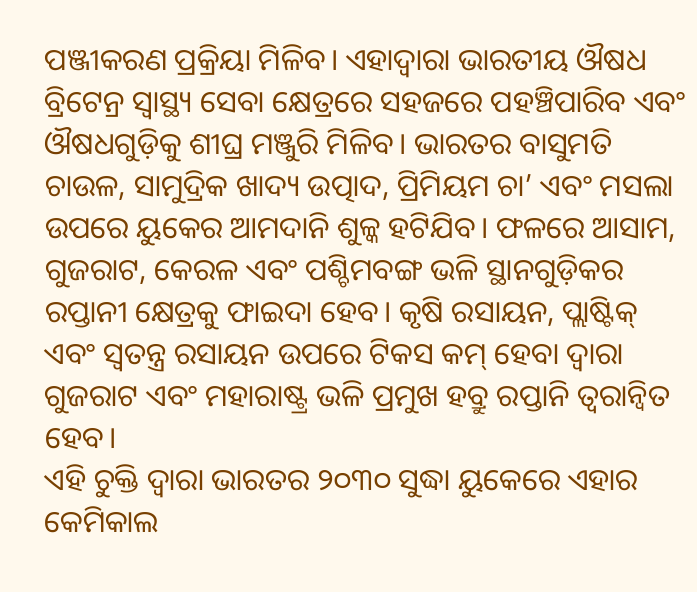ପଞ୍ଜୀକରଣ ପ୍ରକ୍ରିୟା ମିଳିବ। ଏହାଦ୍ୱାରା ଭାରତୀୟ ଔଷଧ ବ୍ରିଟେନ୍ର ସ୍ୱାସ୍ଥ୍ୟ ସେବା କ୍ଷେତ୍ରରେ ସହଜରେ ପହଞ୍ଚିପାରିବ ଏବଂ ଔଷଧଗୁଡ଼ିକୁ ଶୀଘ୍ର ମଞ୍ଜୁରି ମିଳିବ। ଭାରତର ବାସୁମତି ଚାଉଳ, ସାମୁଦ୍ରିକ ଖାଦ୍ୟ ଉତ୍ପାଦ, ପ୍ରିମିୟମ ଚା’ ଏବଂ ମସଲା ଉପରେ ୟୁକେର ଆମଦାନି ଶୁଳ୍କ ହଟିଯିବ। ଫଳରେ ଆସାମ, ଗୁଜରାଟ, କେରଳ ଏବଂ ପଶ୍ଚିମବଙ୍ଗ ଭଳି ସ୍ଥାନଗୁଡ଼ିକର ରପ୍ତାନୀ କ୍ଷେତ୍ରକୁ ଫାଇଦା ହେବ। କୃଷି ରସାୟନ, ପ୍ଲାଷ୍ଟିକ୍ ଏବଂ ସ୍ୱତନ୍ତ୍ର ରସାୟନ ଉପରେ ଟିକସ କମ୍ ହେବା ଦ୍ୱାରା ଗୁଜରାଟ ଏବଂ ମହାରାଷ୍ଟ୍ର ଭଳି ପ୍ରମୁଖ ହବ୍ରୁ ରପ୍ତାନି ତ୍ୱରାନ୍ୱିତ ହେବ।
ଏହି ଚୁକ୍ତି ଦ୍ୱାରା ଭାରତର ୨୦୩୦ ସୁଦ୍ଧା ୟୁକେରେ ଏହାର କେମିକାଲ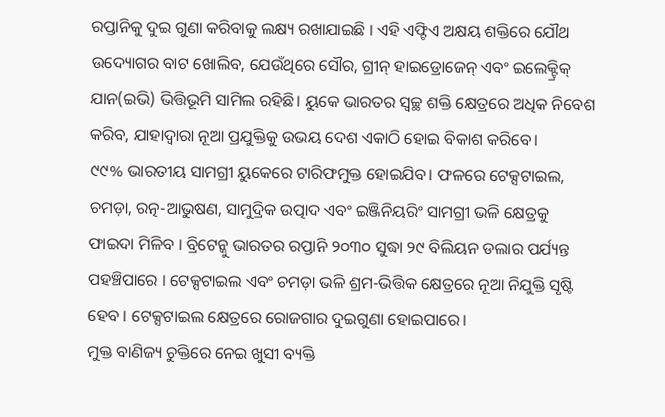ରପ୍ତାନିକୁ ଦୁଇ ଗୁଣା କରିବାକୁ ଲକ୍ଷ୍ୟ ରଖାଯାଇଛି । ଏହି ଏଫ୍ଟିଏ ଅକ୍ଷୟ ଶକ୍ତିରେ ଯୌଥ ଉଦ୍ୟୋଗର ବାଟ ଖୋଲିବ, ଯେଉଁଥିରେ ସୌର, ଗ୍ରୀନ୍ ହାଇଡ୍ରୋଜେନ୍ ଏବଂ ଇଲେକ୍ଟ୍ରିକ୍ ଯାନ(ଇଭି) ଭିତ୍ତିଭୂମି ସାମିଲ ରହିଛି। ୟୁକେ ଭାରତର ସ୍ୱଚ୍ଛ ଶକ୍ତି କ୍ଷେତ୍ରରେ ଅଧିକ ନିବେଶ କରିବ, ଯାହାଦ୍ୱାରା ନୂଆ ପ୍ରଯୁକ୍ତିକୁ ଉଭୟ ଦେଶ ଏକାଠି ହୋଇ ବିକାଶ କରିବେ।
୯୯% ଭାରତୀୟ ସାମଗ୍ରୀ ୟୁକେରେ ଟାରିଫମୁକ୍ତ ହୋଇଯିବ। ଫଳରେ ଟେକ୍ସଟାଇଲ, ଚମଡ଼ା, ରତ୍ନ-ଆଭୁଷଣ, ସାମୁଦ୍ରିକ ଉତ୍ପାଦ ଏବଂ ଇଞ୍ଜିନିୟରିଂ ସାମଗ୍ରୀ ଭଳି କ୍ଷେତ୍ରକୁ ଫାଇଦା ମିଳିବ । ବ୍ରିଟେନ୍କୁ ଭାରତର ରପ୍ତାନି ୨୦୩୦ ସୁଦ୍ଧା ୨୯ ବିଲିୟନ ଡଲାର ପର୍ଯ୍ୟନ୍ତ ପହଞ୍ଚିପାରେ । ଟେକ୍ସଟାଇଲ ଏବଂ ଚମଡ଼ା ଭଳି ଶ୍ରମ-ଭିତ୍ତିକ କ୍ଷେତ୍ରରେ ନୂଆ ନିଯୁକ୍ତି ସୃଷ୍ଟି ହେବ । ଟେକ୍ସଟାଇଲ କ୍ଷେତ୍ରରେ ରୋଜଗାର ଦୁଇଗୁଣା ହୋଇପାରେ।
ମୁକ୍ତ ବାଣିଜ୍ୟ ଚୁକ୍ତିରେ ନେଇ ଖୁସୀ ବ୍ୟକ୍ତି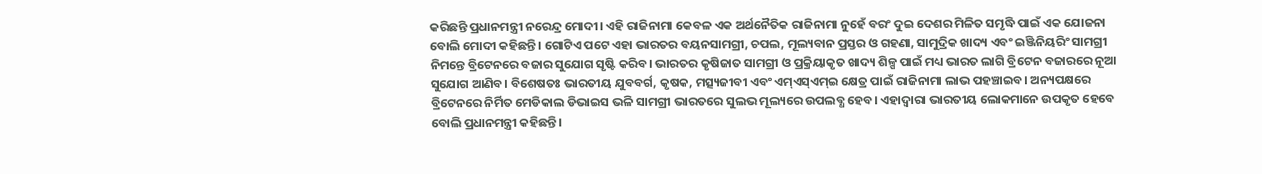କରିଛନ୍ତି ପ୍ରଧାନମନ୍ତ୍ରୀ ନରେନ୍ଦ୍ର ମୋଦୀ। ଏହି ରାଜିନାମା କେବଳ ଏକ ଅର୍ଥନୈତିକ ରାଜିନାମା ନୁହେଁ ବରଂ ଦୁଇ ଦେଶର ମିଳିତ ସମୃଦ୍ଧି ପାଇଁ ଏକ ଯୋଜନା ବୋଲି ମୋଦୀ କହିଛନ୍ତି। ଗୋଟିଏ ପଟେ ଏହା ଭାରତର ବୟନସାମଗ୍ରୀ, ଚପଲ, ମୂଲ୍ୟବାନ ପ୍ରସ୍ତର ଓ ଗହଣା, ସାମୁଦ୍ରିକ ଖାଦ୍ୟ ଏବଂ ଇଞ୍ଜିନିୟରିଂ ସାମଗ୍ରୀ ନିମନ୍ତେ ବ୍ରିଟେନରେ ବଜାର ସୁଯୋଗ ସୃଷ୍ଟି କରିବ। ଭାରତର କୃଷିଜାତ ସାମଗ୍ରୀ ଓ ପ୍ରକ୍ରିୟାକୃତ ଖାଦ୍ୟ ଶିଳ୍ପ ପାଇଁ ମଧ୍ୟ ଭାରତ ଲାଗି ବ୍ରିଟେନ ବଜାରରେ ନୂଆ ସୁଯୋଗ ଆଣିବ। ବିଶେଷତଃ ଭାରତୀୟ ଯୁବବର୍ଗ, କୃଷକ, ମତ୍ସ୍ୟଜୀବୀ ଏବଂ ଏମ୍ଏସ୍ଏମ୍ଇ କ୍ଷେତ୍ର ପାଇଁ ରାଜିନାମା ଲାଭ ପହଞ୍ଚାଇବ। ଅନ୍ୟପକ୍ଷରେ ବ୍ରିଟେନରେ ନିର୍ମିତ ମେଡିକାଲ ଡିଭାଇସ ଭଳି ସାମଗ୍ରୀ ଭାରତରେ ସୁଲଭ ମୂଲ୍ୟରେ ଉପଲବ୍ଧ ହେବ। ଏହାଦ୍ବାରା ଭାରତୀୟ ଲୋକମାନେ ଉପକୃତ ହେବେ ବୋଲି ପ୍ରଧାନମନ୍ତ୍ରୀ କହିଛନ୍ତି।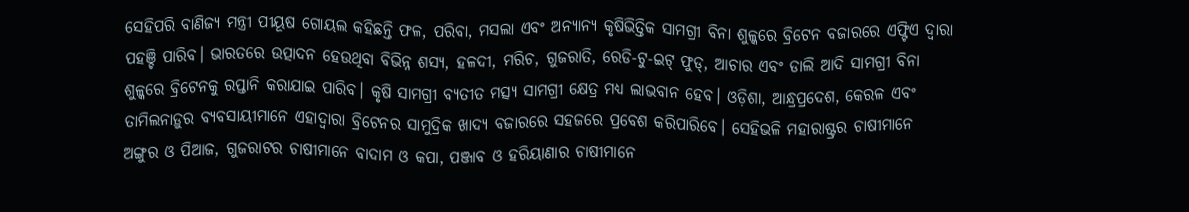ସେହିପରି ବାଣିଜ୍ୟ ମନ୍ତ୍ରୀ ପୀୟୂଷ ଗୋୟଲ କହିଛନ୍ତି ଫଳ, ପରିବା, ମସଲା ଏବଂ ଅନ୍ୟାନ୍ୟ କୃଷିଭିତ୍ତିକ ସାମଗ୍ରୀ ବିନା ଶୁଳ୍କରେ ବ୍ରିଟେନ ବଜାରରେ ଏଫ୍ଟିଏ ଦ୍ୱାରା ପହଞ୍ଚି ପାରିବ। ଭାରତରେ ଉତ୍ପାଦନ ହେଉଥିବା ବିଭିନ୍ନ ଶସ୍ୟ, ହଳଦୀ, ମରିଚ, ଗୁଜରାତି, ରେଡି-ଟୁ-ଇଟ୍ ଫୁଡ୍, ଆଚାର ଏବଂ ଡାଲି ଆଦି ସାମଗ୍ରୀ ବିନା ଶୁଳ୍କରେ ବ୍ରିଟେନକୁ ରପ୍ତାନି କରାଯାଇ ପାରିବ। କୃଷି ସାମଗ୍ରୀ ବ୍ୟତୀତ ମତ୍ସ୍ୟ ସାମଗ୍ରୀ କ୍ଷେତ୍ର ମଧ୍ୟ ଲାଭବାନ ହେବ। ଓଡ଼ିଶା, ଆନ୍ଧ୍ରପ୍ରଦେଶ, କେରଳ ଏବଂ ତାମିଲନାଡ଼ୁର ବ୍ୟବସାୟୀମାନେ ଏହାଦ୍ୱାରା ବ୍ରିଟେନର ସାମୁଦ୍ରିକ ଖାଦ୍ୟ ବଜାରରେ ସହଜରେ ପ୍ରବେଶ କରିପାରିବେ। ସେହିଭଳି ମହାରାଷ୍ଟ୍ରର ଚାଷୀମାନେ ଅଙ୍ଗୁର ଓ ପିଆଜ, ଗୁଜରାଟର ଚାଷୀମାନେ ବାଦାମ ଓ କପା, ପଞ୍ଜାବ ଓ ହରିୟାଣାର ଚାଷୀମାନେ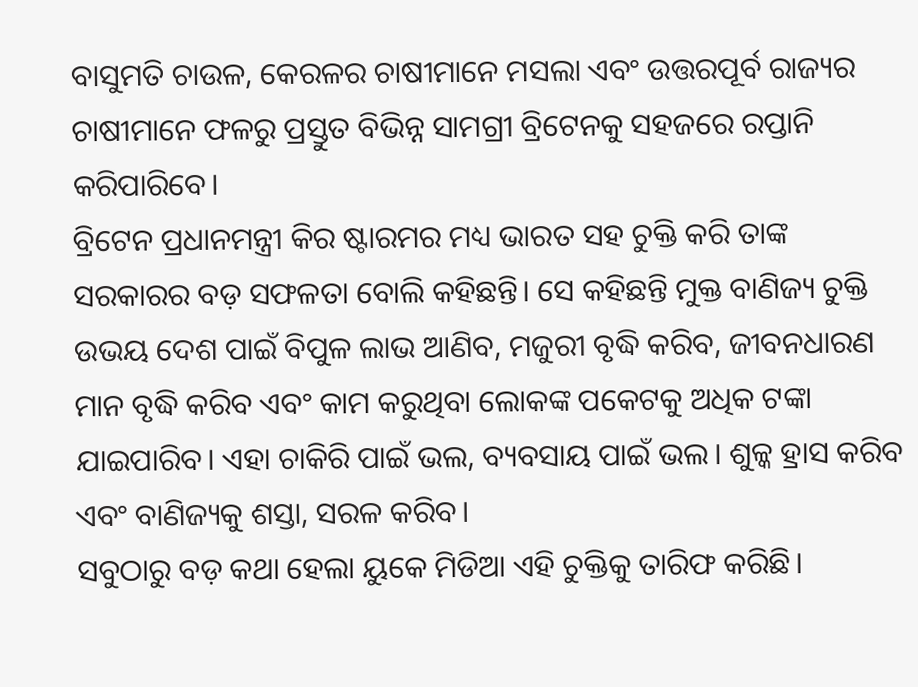ବାସୁମତି ଚାଉଳ, କେରଳର ଚାଷୀମାନେ ମସଲା ଏବଂ ଉତ୍ତରପୂର୍ବ ରାଜ୍ୟର ଚାଷୀମାନେ ଫଳରୁ ପ୍ରସ୍ତୁତ ବିଭିନ୍ନ ସାମଗ୍ରୀ ବ୍ରିଟେନକୁ ସହଜରେ ରପ୍ତାନି କରିପାରିବେ।
ବ୍ରିଟେନ ପ୍ରଧାନମନ୍ତ୍ରୀ କିର ଷ୍ଟାରମର ମଧ୍ୟ ଭାରତ ସହ ଚୁକ୍ତି କରି ତାଙ୍କ ସରକାରର ବଡ଼ ସଫଳତା ବୋଲି କହିଛନ୍ତି। ସେ କହିଛନ୍ତି ମୁକ୍ତ ବାଣିଜ୍ୟ ଚୁକ୍ତି ଉଭୟ ଦେଶ ପାଇଁ ବିପୁଳ ଲାଭ ଆଣିବ, ମଜୁରୀ ବୃଦ୍ଧି କରିବ, ଜୀବନଧାରଣ ମାନ ବୃଦ୍ଧି କରିବ ଏବଂ କାମ କରୁଥିବା ଲୋକଙ୍କ ପକେଟକୁ ଅଧିକ ଟଙ୍କା ଯାଇପାରିବ। ଏହା ଚାକିରି ପାଇଁ ଭଲ, ବ୍ୟବସାୟ ପାଇଁ ଭଲ। ଶୁଳ୍କ ହ୍ରାସ କରିବ ଏବଂ ବାଣିଜ୍ୟକୁ ଶସ୍ତା, ସରଳ କରିବ।
ସବୁଠାରୁ ବଡ଼ କଥା ହେଲା ୟୁକେ ମିଡିଆ ଏହି ଚୁକ୍ତିକୁ ତାରିଫ କରିଛି।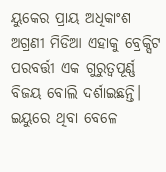ୟୁକେର ପ୍ରାୟ ଅଧିକାଂଶ ଅଗ୍ରଣୀ ମିଡିଆ ଏହାକୁ ବ୍ରେକ୍ସିଟ ପରବର୍ତ୍ତୀ ଏକ ଗୁରୁତ୍ୱପୂର୍ଣ୍ଣ ବିଜୟ ବୋଲି ଦର୍ଶାଇଛନ୍ତି। ଇୟୁରେ ଥିବା ବେଳେ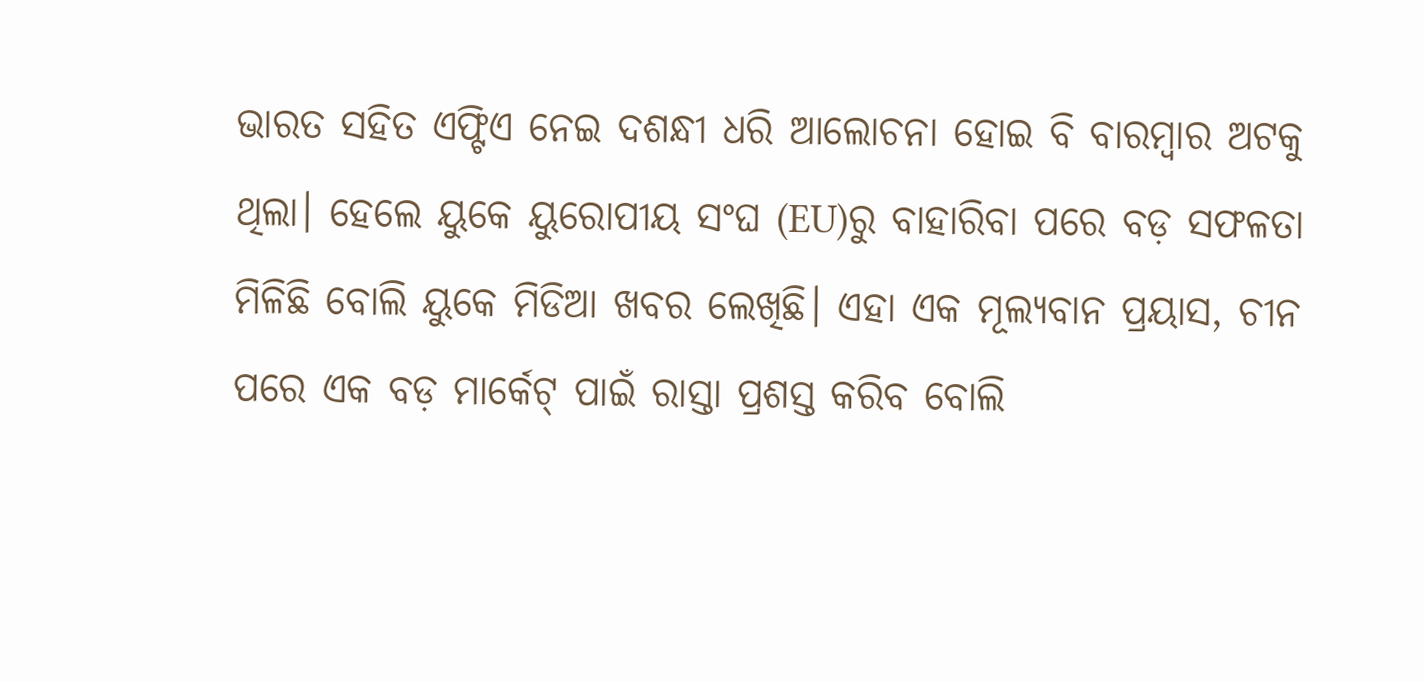ଭାରତ ସହିତ ଏଫ୍ଟିଏ ନେଇ ଦଶନ୍ଧୀ ଧରି ଆଲୋଚନା ହୋଇ ବି ବାରମ୍ବାର ଅଟକୁ ଥିଲା। ହେଲେ ୟୁକେ ୟୁରୋପୀୟ ସଂଘ (EU)ରୁ ବାହାରିବା ପରେ ବଡ଼ ସଫଳତା ମିଳିଛି ବୋଲି ୟୁକେ ମିଡିଆ ଖବର ଲେଖିଛି। ଏହା ଏକ ମୂଲ୍ୟବାନ ପ୍ରୟାସ, ଚୀନ ପରେ ଏକ ବଡ଼ ମାର୍କେଟ୍ ପାଇଁ ରାସ୍ତା ପ୍ରଶସ୍ତ କରିବ ବୋଲି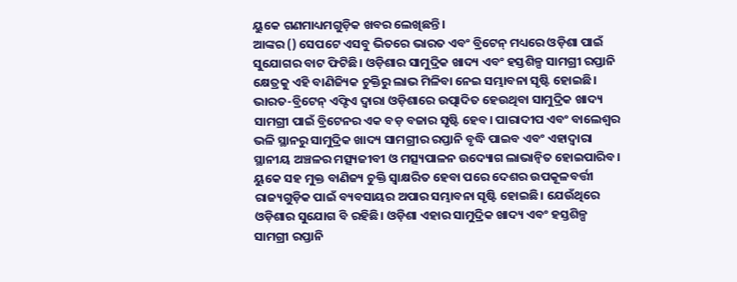ୟୁକେ ଗଣମାଧ୍ୟମଗୁଡ଼ିକ ଖବର ଲେଖିଛନ୍ତି।
ଆଙ୍କର () ସେପଟେ ଏସବୁ ଭିତରେ ଭାରତ ଏବଂ ବ୍ରିଟେନ୍ ମଧ୍ୟରେ ଓଡ଼ିଶା ପାଇଁ ସୁଯୋଗର ବାଟ ଫିଟିଛି। ଓଡ଼ିଶାର ସାମୁଦ୍ରିକ ଖାଦ୍ୟ ଏବଂ ହସ୍ତଶିଳ୍ପ ସାମଗ୍ରୀ ରପ୍ତାନି କ୍ଷେତ୍ରକୁ ଏହି ବାଣିଜ୍ୟିକ ଚୁକ୍ତିରୁ ଲାଭ ମିଳିବା ନେଇ ସମ୍ଭାବନା ସୃଷ୍ଟି ହୋଇଛି। ଭାରତ-ବ୍ରିଟେନ୍ ଏଫ୍ଟିଏ ଦ୍ୱାରା ଓଡ଼ିଶାରେ ଉତ୍ପାଦିତ ହେଉଥିବା ସାମୁଦ୍ରିକ ଖାଦ୍ୟ ସାମଗ୍ରୀ ପାଇଁ ବ୍ରିଟେନର ଏକ ବଡ଼ ବଜାର ସୃଷ୍ଟି ହେବ। ପାରାଦୀପ ଏବଂ ବାଲେଶ୍ୱର ଭଳି ସ୍ଥାନରୁ ସାମୁଦ୍ରିକ ଖାଦ୍ୟ ସାମଗ୍ରୀର ରପ୍ତାନି ବୃଦ୍ଧି ପାଇବ ଏବଂ ଏହାଦ୍ବାରା ସ୍ଥାନୀୟ ଅଞ୍ଚଳର ମତ୍ସ୍ୟଜୀବୀ ଓ ମତ୍ସ୍ୟପାଳନ ଉଦ୍ୟୋଗ ଲାଭାନ୍ୱିତ ହୋଇପାରିବ।
ୟୁକେ ସହ ମୁକ୍ତ ବାଣିଜ୍ୟ ଚୁକ୍ତି ସ୍ୱାକ୍ଷରିତ ହେବା ପରେ ଦେଶର ଉପକୂଳବର୍ତ୍ତୀ ରାଜ୍ୟଗୁଡ଼ିକ ପାଇଁ ବ୍ୟବସାୟର ଅପାର ସମ୍ଭାବନା ସୃଷ୍ଟି ହୋଇଛି। ଯେଉଁଥିରେ ଓଡ଼ିଶାର ସୁଯୋଗ ବି ରହିଛି। ଓଡ଼ିଶା ଏହାର ସାମୁଦ୍ରିକ ଖାଦ୍ୟ ଏବଂ ହସ୍ତଶିଳ୍ପ ସାମଗ୍ରୀ ରପ୍ତାନି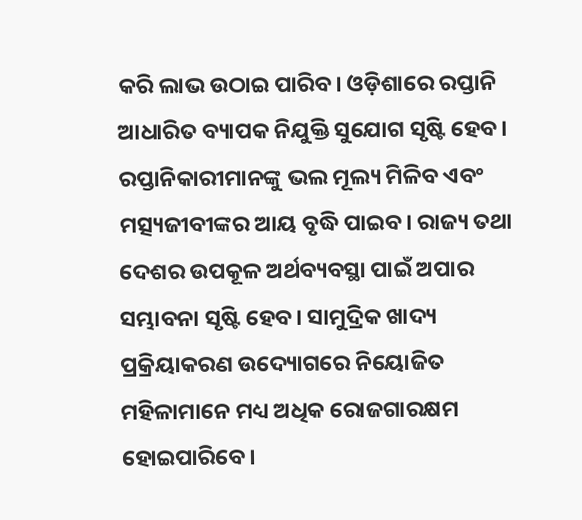କରି ଲାଭ ଉଠାଇ ପାରିବ। ଓଡ଼ିଶାରେ ରପ୍ତାନି ଆଧାରିତ ବ୍ୟାପକ ନିଯୁକ୍ତି ସୁଯୋଗ ସୃଷ୍ଟି ହେବ। ରପ୍ତାନିକାରୀମାନଙ୍କୁ ଭଲ ମୂଲ୍ୟ ମିଳିବ ଏବଂ ମତ୍ସ୍ୟଜୀବୀଙ୍କର ଆୟ ବୃଦ୍ଧି ପାଇବ। ରାଜ୍ୟ ତଥା ଦେଶର ଉପକୂଳ ଅର୍ଥବ୍ୟବସ୍ଥା ପାଇଁ ଅପାର ସମ୍ଭାବନା ସୃଷ୍ଟି ହେବ। ସାମୁଦ୍ରିକ ଖାଦ୍ୟ ପ୍ରକ୍ରିୟାକରଣ ଉଦ୍ୟୋଗରେ ନିୟୋଜିତ ମହିଳାମାନେ ମଧ୍ୟ ଅଧିକ ରୋଜଗାରକ୍ଷମ ହୋଇପାରିବେ।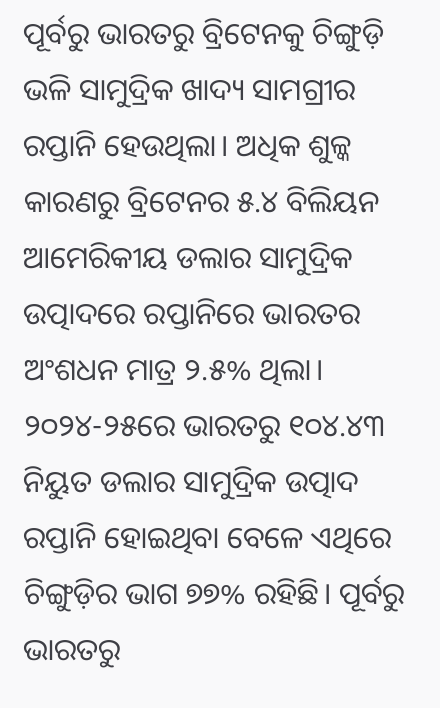ପୂର୍ବରୁ ଭାରତରୁ ବ୍ରିଟେନକୁ ଚିଙ୍ଗୁଡ଼ି ଭଳି ସାମୁଦ୍ରିକ ଖାଦ୍ୟ ସାମଗ୍ରୀର ରପ୍ତାନି ହେଉଥିଲା। ଅଧିକ ଶୁଳ୍କ କାରଣରୁ ବ୍ରିଟେନର ୫.୪ ବିଲିୟନ ଆମେରିକୀୟ ଡଲାର ସାମୁଦ୍ରିକ ଉତ୍ପାଦରେ ରପ୍ତାନିରେ ଭାରତର ଅଂଶଧନ ମାତ୍ର ୨.୫% ଥିଲା। ୨୦୨୪-୨୫ରେ ଭାରତରୁ ୧୦୪.୪୩ ନିୟୁତ ଡଲାର ସାମୁଦ୍ରିକ ଉତ୍ପାଦ ରପ୍ତାନି ହୋଇଥିବା ବେଳେ ଏଥିରେ ଚିଙ୍ଗୁଡ଼ିର ଭାଗ ୭୭% ରହିଛି। ପୂର୍ବରୁ ଭାରତରୁ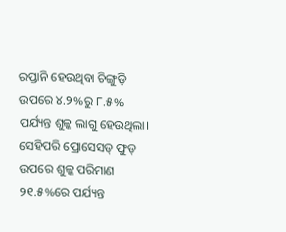ରପ୍ତାନି ହେଉଥିବା ଚିଙ୍ଗୁଡ଼ି ଉପରେ ୪.୨%ରୁ ୮.୫% ପର୍ଯ୍ୟନ୍ତ ଶୁଳ୍କ ଲାଗୁ ହେଉଥିଲା।
ସେହିପରି ପ୍ରୋସେସଡ୍ ଫୁଡ୍ ଉପରେ ଶୁଳ୍କ ପରିମାଣ ୨୧.୫%ରେ ପର୍ଯ୍ୟନ୍ତ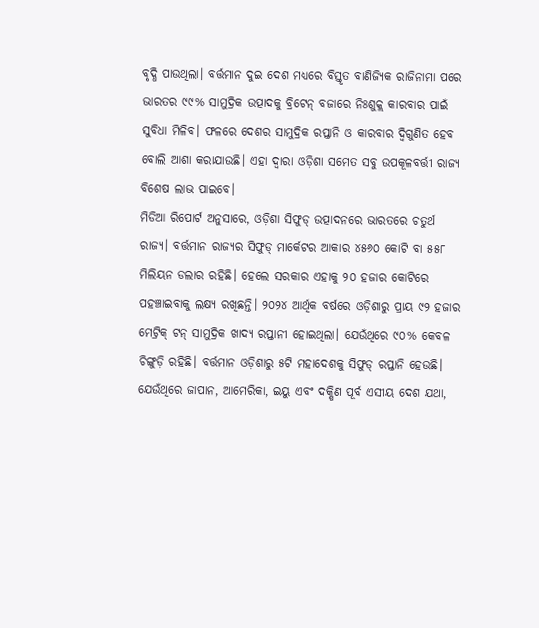ବୃଦ୍ଧି ପାଉଥିଲା। ବର୍ତ୍ତମାନ ଦୁଇ ଦେଶ ମଧ୍ୟରେ ବିସ୍ତୃତ ବାଣିଜ୍ୟିକ ରାଜିନାମା ପରେ ଭାରତର ୯୯% ସାମୁଦ୍ରିକ ଉତ୍ପାଦକୁ ବ୍ରିଟେନ୍ ବଜାରେ ନିଃଶୁକ୍ଲ କାରବାର ପାଇଁ ସୁବିଧା ମିଳିବ। ଫଳରେ ଦେଶର ସାମୁଦ୍ରିକ ରପ୍ତାନି ଓ କାରବାର ଦ୍ୱିଗୁଣିତ ହେବ ବୋଲି ଆଶା କରାଯାଉଛି। ଏହା ଦ୍ୱାରା ଓଡ଼ିଶା ସମେତ ସବୁ ଉପକୂଳବର୍ତ୍ତୀ ରାଜ୍ୟ ବିଶେଷ ଲାଭ ପାଇବେ।
ମିଡିଆ ରିପୋର୍ଟ ଅନୁସାରେ, ଓଡ଼ିଶା ସିଫୁଡ୍ ଉତ୍ପାଦନରେ ଭାରତରେ ଚତୁର୍ଥ ରାଜ୍ୟ। ବର୍ତ୍ତମାନ ରାଜ୍ୟର ସିଫୁଡ୍ ମାର୍କେଟର ଆକାର ୪୫୬୦ କୋଟି ବା ୫୫୮ ମିଲିୟନ ଡଲାର ରହିଛି। ହେଲେ ସରକାର ଏହାକୁ ୨୦ ହଜାର କୋଟିରେ ପହଞ୍ଚାଇବାକୁ ଲକ୍ଷ୍ୟ ରଖିଛନ୍ତି। ୨୦୨୪ ଆର୍ଥିକ ବର୍ଷରେ ଓଡ଼ିଶାରୁ ପ୍ରାୟ ୯୨ ହଜାର ମେଟ୍ରିକ୍ ଟନ୍ ସାମୁଦ୍ରିକ ଖାଦ୍ୟ ରପ୍ତାନୀ ହୋଇଥିଲା। ଯେଉଁଥିରେ ୯୦% କେବଳ ଚିଙ୍ଗୁଡ଼ି ରହିଛି। ବର୍ତ୍ତମାନ ଓଡ଼ିଶାରୁ ୫ଟି ମହାଦେଶକୁ ସିଫୁଡ୍ ରପ୍ତାନି ହେଉଛି। ଯେଉଁଥିରେ ଜାପାନ, ଆମେରିକା, ଇୟୁ ଏବଂ ଦକ୍ଷିଣ ପୂର୍ବ ଏସୀୟ ଦେଶ ଯଥା,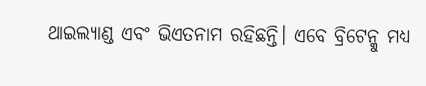ଥାଇଲ୍ୟାଣ୍ଡ ଏବଂ ଭିଏତନାମ ରହିଛନ୍ତି। ଏବେ ବ୍ରିଟେନ୍କୁ ମଧ୍ୟ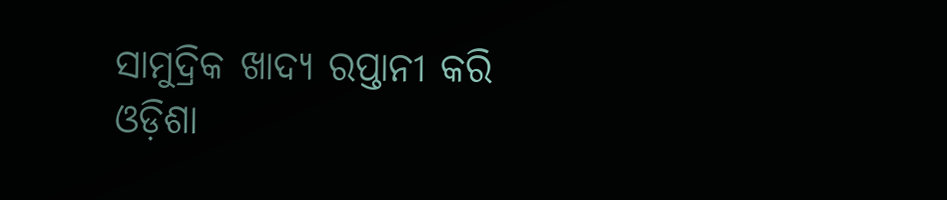ସାମୁଦ୍ରିକ ଖାଦ୍ୟ ରପ୍ତାନୀ କରି ଓଡ଼ିଶା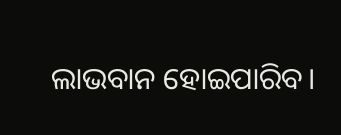ଲାଭବାନ ହୋଇପାରିବ।